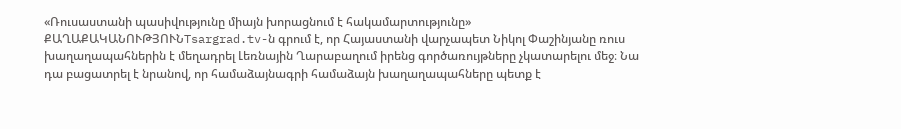«Ռուսաստանի պասիվությունը միայն խորացնում է հակամարտությունը»
ՔԱՂԱՔԱԿԱՆՈՒԹՅՈՒՆTsargrad.tv-ն գրում է, որ Հայաստանի վարչապետ Նիկոլ Փաշինյանը ռուս խաղաղապահներին է մեղադրել Լեռնային Ղարաբաղում իրենց գործառույթները չկատարելու մեջ։ Նա դա բացատրել է նրանով, որ համաձայնագրի համաձայն խաղաղապահները պետք է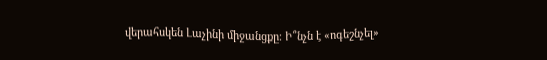վերահսկեն Լաչինի միջանցքը։ Ի՞նչն է «ոգեշնչել»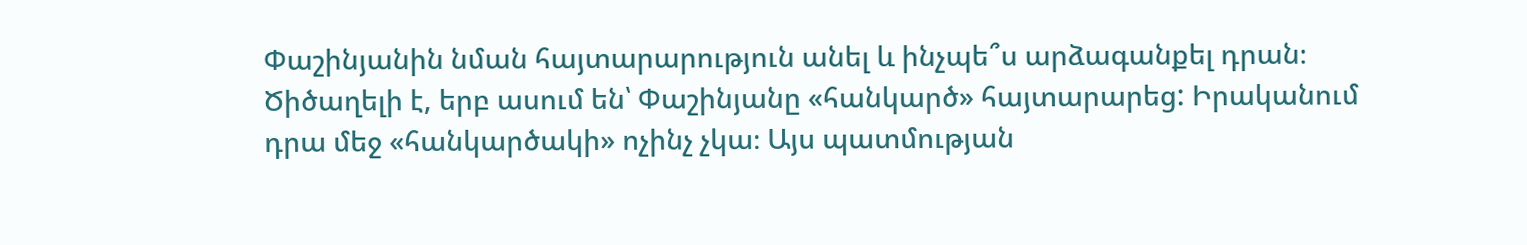Փաշինյանին նման հայտարարություն անել և ինչպե՞ս արձագանքել դրան։
Ծիծաղելի է, երբ ասում են՝ Փաշինյանը «հանկարծ» հայտարարեց: Իրականում դրա մեջ «հանկարծակի» ոչինչ չկա։ Այս պատմության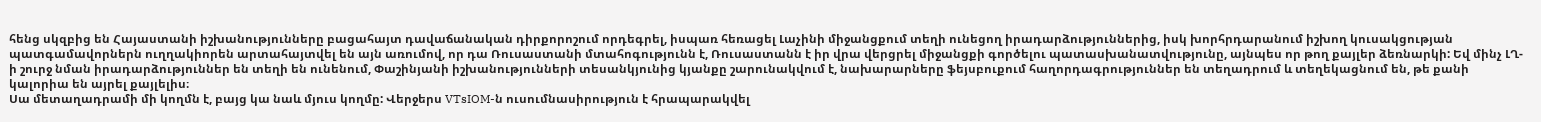հենց սկզբից են Հայաստանի իշխանությունները բացահայտ դավաճանական դիրքորոշում որդեգրել, իսպառ հեռացել Լաչինի միջանցքում տեղի ունեցող իրադարձություններից, իսկ խորհրդարանում իշխող կուսակցության պատգամավորներն ուղղակիորեն արտահայտվել են այն առումով, որ դա Ռուսաստանի մտահոգությունն է, Ռուսաստանն է իր վրա վերցրել միջանցքի գործելու պատասխանատվությունը, այնպես որ թող քայլեր ձեռնարկի: Եվ մինչ ԼՂ-ի շուրջ նման իրադարձություններ են տեղի են ունենում, Փաշինյանի իշխանությունների տեսանկյունից կյանքը շարունակվում է, նախարարները ֆեյսբուքում հաղորդագրություններ են տեղադրում և տեղեկացնում են, թե քանի կալորիա են այրել քայլելիս։
Սա մետաղադրամի մի կողմն է, բայց կա նաև մյուս կողմը: Վերջերս VTsIOM-ն ուսումնասիրություն է հրապարակվել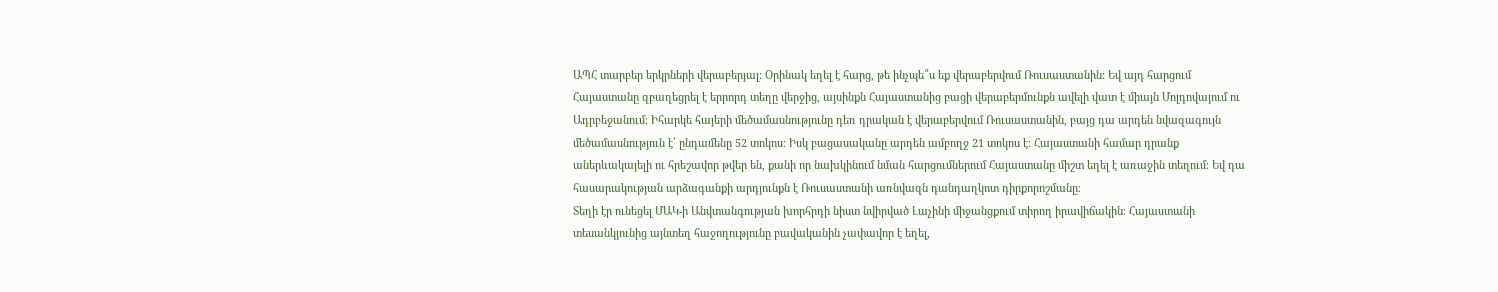ԱՊՀ տարբեր երկրների վերաբերյալ: Օրինակ եղել է հարց, թե ինչպե՞ս եք վերաբերվում Ռուսաստանին: Եվ այդ հարցում Հայաստանը զբաղեցրել է երրորդ տեղը վերջից, այսինքն Հայաստանից բացի վերաբերմունքն ավելի վատ է միայն Մոլդովայում ու Ադրբեջանում։ Իհարկե հայերի մեծամասնությունը դեռ դրական է վերաբերվում Ռուսաստանին, բայց դա արդեն նվազագույն մեծամասնություն է՝ ընդամենը 52 տոկոս։ Իսկ բացասականը արդեն ամբողջ 21 տոկոս է։ Հայաստանի համար դրանք աներևակայելի ու հրեշավոր թվեր են, քանի որ նախկինում նման հարցումներում Հայաստանը միշտ եղել է առաջին տեղում։ Եվ դա հասարակության արձագանքի արդյունքն է Ռուսաստանի առնվազն դանդաղկոտ դիրքորոշմանը։
Տեղի էր ունեցել ՄԱԿ-ի Անվտանգության խորհրդի նիստ նվիրված Լաչինի միջանցքում տիրող իրավիճակին։ Հայաստանի տեսանկյունից այնտեղ հաջողությունը բավականին չափավոր է եղել,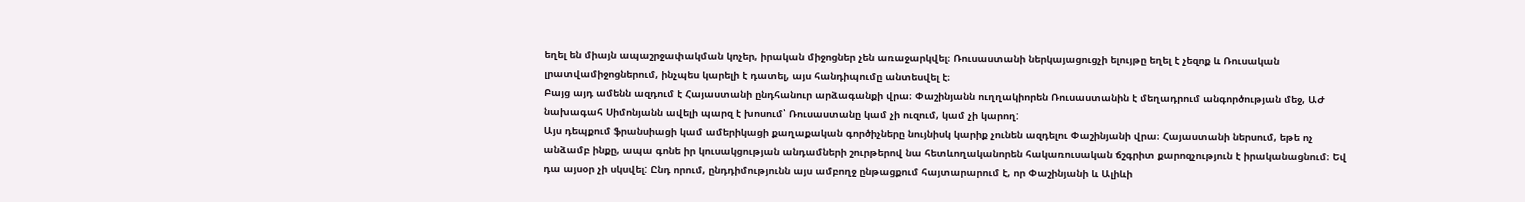եղել են միայն ապաշրջափակման կոչեր, իրական միջոցներ չեն առաջարկվել։ Ռուսաստանի ներկայացուցչի ելույթը եղել է չեզոք և Ռուսական լրատվամիջոցներում, ինչպես կարելի է դատել, այս հանդիպումը անտեսվել է։
Բայց այդ ամենն ազդում է Հայաստանի ընդհանուր արձագանքի վրա։ Փաշինյանն ուղղակիորեն Ռուսաստանին է մեղադրում անգործության մեջ, ԱԺ նախագահ Սիմոնյանն ավելի պարզ է խոսում՝ Ռուսաստանը կամ չի ուզում, կամ չի կարող:
Այս դեպքում ֆրանսիացի կամ ամերիկացի քաղաքական գործիչները նույնիսկ կարիք չունեն ազդելու Փաշինյանի վրա։ Հայաստանի ներսում, եթե ոչ անձամբ ինքը, ապա գոնե իր կուսակցության անդամների շուրթերով նա հետևողականորեն հակառուսական ճշգրիտ քարոզչություն է իրականացնում։ Եվ դա այսօր չի սկսվել: Ընդ որում, ընդդիմությունն այս ամբողջ ընթացքում հայտարարում է, որ Փաշինյանի և Ալիևի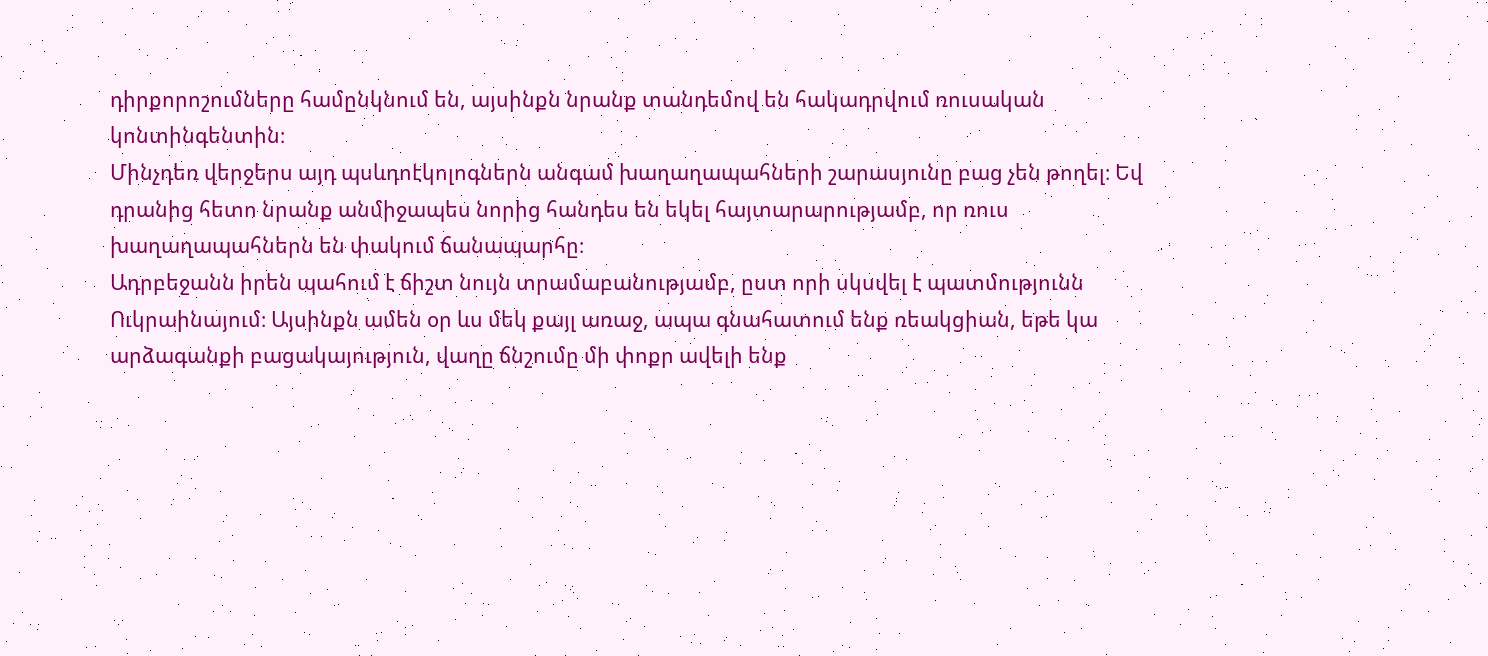դիրքորոշումները համընկնում են, այսինքն նրանք տանդեմով են հակադրվում ռուսական կոնտինգենտին։
Մինչդեռ վերջերս այդ պսևդոէկոլոգներն անգամ խաղաղապահների շարասյունը բաց չեն թողել։ Եվ դրանից հետո նրանք անմիջապես նորից հանդես են եկել հայտարարությամբ, որ ռուս խաղաղապահներն են փակում ճանապարհը։
Ադրբեջանն իրեն պահում է ճիշտ նույն տրամաբանությամբ, ըստ որի սկսվել է պատմությունն Ուկրաինայում։ Այսինքն ամեն օր ևս մեկ քայլ առաջ, ապա գնահատում ենք ռեակցիան, եթե կա արձագանքի բացակայություն, վաղը ճնշումը մի փոքր ավելի ենք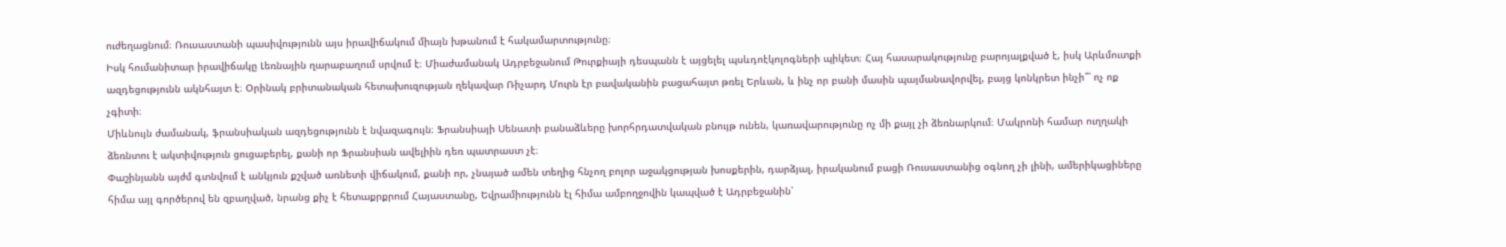ուժեղացնում։ Ռուսաստանի պասիվությունն այս իրավիճակում միայն խթանում է հակամարտությունը։
Իսկ հումանիտար իրավիճակը Լեռնային ղարաբաղում սրվում է։ Միաժամանակ Ադրբեջանում Թուրքիայի դեսպանն է այցելել պսևդոէկոլոգների պիկետ։ Հայ հասարակությունը բարոյալքված է, իսկ Արևմուտքի ազդեցությունն ակնհայտ է։ Օրինակ բրիտանական հետախուզության ղեկավար Ռիչարդ Մուրն էր բավականին բացահայտ թռել Երևան, և ինչ որ բանի մասին պայմանավորվել, բայց կոնկրետ ինչի՞՝ ոչ ոք չգիտի։
Միևնույն ժամանակ, ֆրանսիական ազդեցությունն է նվազագույն։ Ֆրանսիայի Սենատի բանաձևերը խորհրդատվական բնույթ ունեն, կառավարությունը ոչ մի քայլ չի ձեռնարկում։ Մակրոնի համար ուղղակի ձեռնտու է ակտիվություն ցուցաբերել, քանի որ Ֆրանսիան ավելիին դեռ պատրաստ չէ։
Փաշինյանն այժմ գտնվում է անկյուն քշված առնետի վիճակում, քանի որ, չնայած ամեն տեղից հնչող բոլոր աջակցության խոսքերին, դարձյալ, իրականում բացի Ռուսաստանից օգնող չի լինի, ամերիկացիները հիմա այլ գործերով են զբաղված, նրանց քիչ է հետաքրքրում Հայաստանը, Եվրամիությունն էլ հիմա ամբողջովին կապված է Ադրբեջանին՝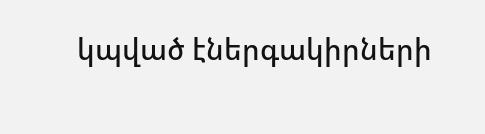կպված էներգակիրների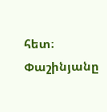հետ։ Փաշինյանը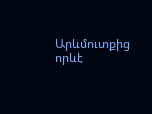Արևմուտքից որևէ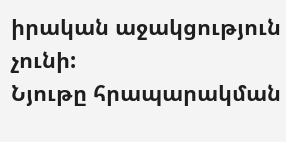իրական աջակցություն չունի:
Նյութը հրապարակման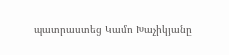պատրաստեց Կամո Խաչիկյանը